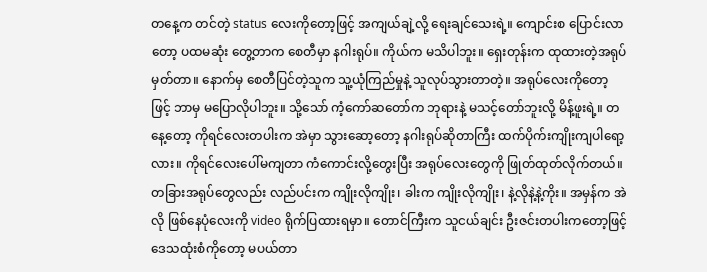တနေ့က တင်တဲ့ status လေးကိုတော့ဖြင့် အကျယ်ချဲ့လို့ ရေးချင်သေးရဲ့။ ကျောင်းစ ပြောင်းလာတော့ ပထမဆုံး တွေ့တာက စေတီမှာ နဂါးရုပ်။ ကိုယ်က မသိပါဘူး။ ရှေးတုန်းက ထုထားတဲ့အရုပ်မှတ်တာ။ နောက်မှ စေတီပြင်တဲ့သူက သူ့ယုံကြည်မှုနဲ့ သူလုပ်သွားတာတဲ့။ အရုပ်လေးကိုတော့ဖြင့် ဘာမှ မပြောလိုပါဘူး။ သို့သော် ကံ့ကော်ဆတော်က ဘုရားနဲ့ မသင့်တော်ဘူးလို့ မိန့်ဖူးရဲ့။ တနေ့တော့ ကိုရင်လေးတပါးက အဲမှာ သွားဆော့တော့ နဂါးရုပ်ဆိုတာကြီး ထက်ပိုက်းကျိုးကျပါရော့လား။ ကိုရင်လေးပေါ်မကျတာ ကံကောင်းလို့တွေးပြီး အရုပ်လေးတွေကို ဖြုတ်ထုတ်လိုက်တယ်။ တခြားအရုပ်တွေလည်း လည်ပင်းက ကျိုးလိုကျိုး၊ ခါးက ကျိုးလိုကျိုး၊ နဲ့လိုနဲ့နဲ့ကိုး။ အမှန်က အဲလို ဖြစ်နေပုံလေးကို video ရိုက်ပြထားရမှာ။ တောင်ကြီးက သူငယ်ချင်း ဦးဇင်းတပါးကတော့ဖြင့် ဒေသထုံးစံကိုတော့ မပယ်တာ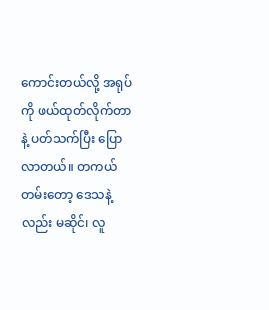ကောင်းတယ်လို့ အရုပ်ကို ဖယ်ထုတ်လိုက်တာနဲ့ ပတ်သက်ပြီး ပြောလာတယ်။ တကယ်တမ်းတော့ ဒေသနဲ့လည်း မဆိုင်၊ လူ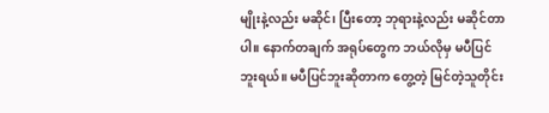မျိုးနဲ့လည်း မဆိုင်၊ ပြီးတော့ ဘုရားနဲ့လည်း မဆိုင်တာပါ။ နောက်တချက် အရုပ်တွေက ဘယ်လိုမှ မပီပြင်ဘူးရယ်။ မပီပြင်ဘူးဆိုတာက တွေ့တဲ့ မြင်တဲ့သူတိုင်း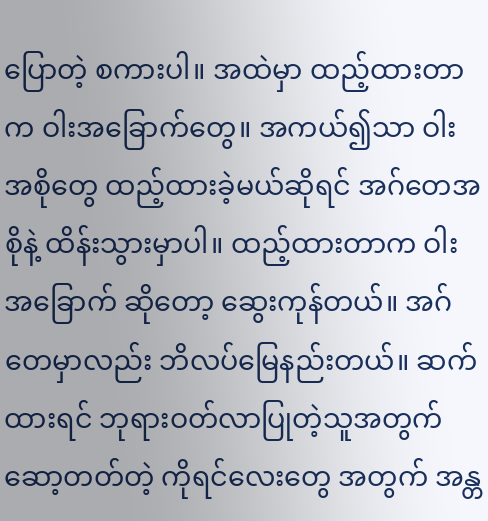ပြောတဲ့ စကားပါ။ အထဲမှာ ထည့်ထားတာက ဝါးအခြောက်တွေ။ အကယ်၍သာ ဝါးအစိုတွေ ထည့်ထားခဲ့မယ်ဆိုရင် အဂ်တေအစိုနဲ့ ထိန်းသွားမှာပါ။ ထည့်ထားတာက ဝါးအခြောက် ဆိုတော့ ဆွေးကုန်တယ်။ အဂ်တေမှာလည်း ဘိလပ်မြေနည်းတယ်။ ဆက်ထားရင် ဘုရားဝတ်လာပြုတဲ့သူအတွက် ဆော့တတ်တဲ့ ကိုရင်လေးတွေ အတွက် အန္တ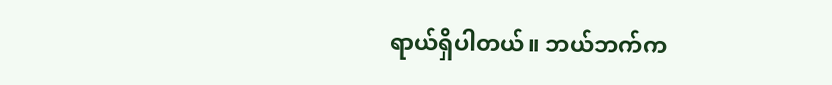ရာယ်ရှိပါတယ်။ ဘယ်ဘက်က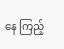နေ ကြည့်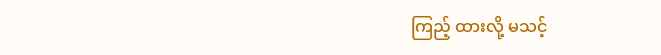ကြည့် ထားလို့ မသင့်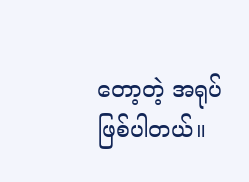တော့တဲ့ အရုပ်ဖြစ်ပါတယ်။